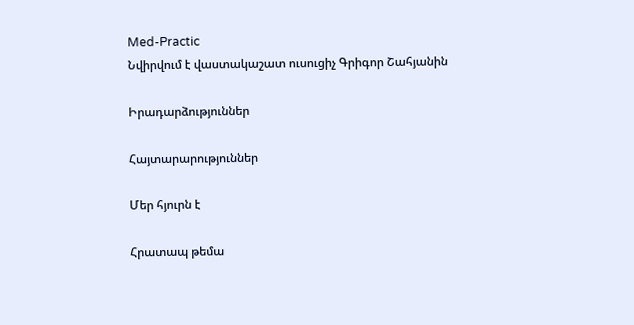Med-Practic
Նվիրվում է վաստակաշատ ուսուցիչ Գրիգոր Շահյանին

Իրադարձություններ

Հայտարարություններ

Մեր հյուրն է

Հրատապ թեմա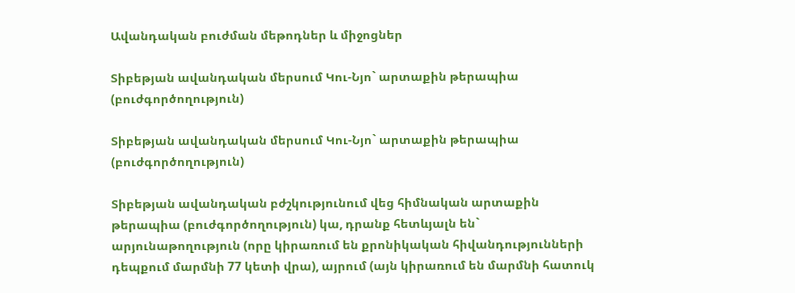Ավանդական բուժման մեթոդներ և միջոցներ

Տիբեթյան ավանդական մերսում Կու-Նյո` արտաքին թերապիա (բուժգործողություն)

Տիբեթյան ավանդական մերսում Կու-Նյո` արտաքին թերապիա (բուժգործողություն)

Տիբեթյան ավանդական բժշկությունում վեց հիմնական արտաքին թերապիա (բուժգործողություն) կա, դրանք հետևյալն են` արյունաթողություն (որը կիրառում են քրոնիկական հիվանդությունների դեպքում մարմնի 77 կետի վրա), այրում (այն կիրառում են մարմնի հատուկ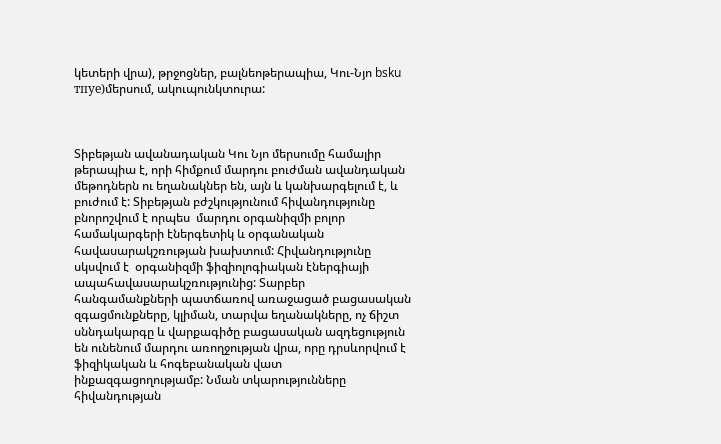կետերի վրա), թրջոցներ, բալնեոթերապիա, Կու-Նյո bsku тпуе)մերսում, ակուպունկտուրա:



Տիբեթյան ավանադական Կու Նյո մերսումը համալիր թերապիա է, որի հիմքում մարդու բուժման ավանդական  մեթոդներն ու եղանակներ են, այն և կանխարգելում է, և բուժում է: Տիբեթյան բժշկությունում հիվանդությունը բնորոշվում է որպես  մարդու օրգանիզմի բոլոր համակարգերի էներգետիկ և օրգանական հավասարակշռության խախտում: Հիվանդությունը սկսվում է  օրգանիզմի ֆիզիոլոգիական էներգիայի ապահավասարակշռությունից: Տարբեր հանգամանքների պատճառով առաջացած բացասական զգացմունքները, կլիման, տարվա եղանակները, ոչ ճիշտ սննդակարգը և վարքագիծը բացասական ազդեցություն են ունենում մարդու առողջության վրա, որը դրսևորվում է ֆիզիկական և հոգեբանական վատ ինքազգացողությամբ: Նման տկարությունները հիվանդության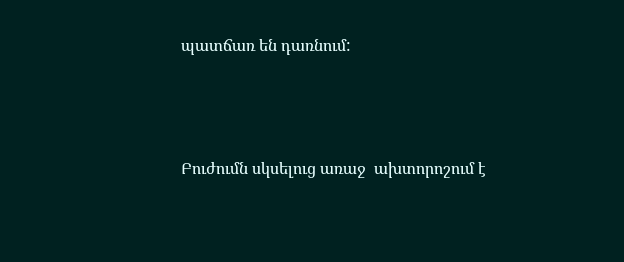պատճառ են դառնում:



Բուժումն սկսելուց առաջ  ախտորոշում է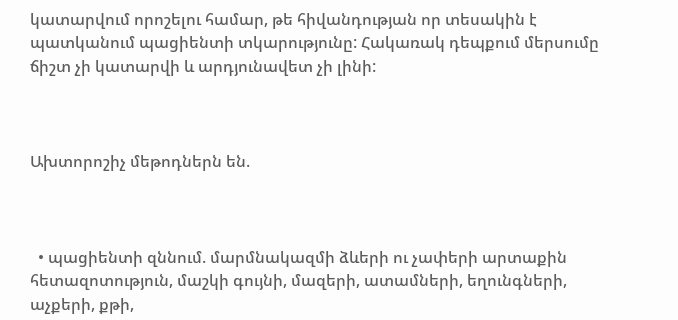կատարվում որոշելու համար, թե հիվանդության որ տեսակին է պատկանում պացիենտի տկարությունը: Հակառակ դեպքում մերսումը ճիշտ չի կատարվի և արդյունավետ չի լինի:



Ախտորոշիչ մեթոդներն են.



  • պացիենտի զննում. մարմնակազմի ձևերի ու չափերի արտաքին հետազոտություն, մաշկի գույնի, մազերի, ատամների, եղունգների, աչքերի, քթի,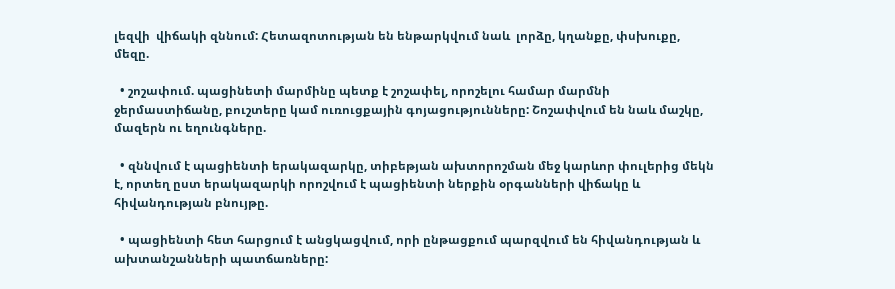լեզվի  վիճակի զննում: Հետազոտության են ենթարկվում նաև  լորձը, կղանքը, փսխուքը, մեզը.

  • շոշափում. պացինետի մարմինը պետք է շոշափել, որոշելու համար մարմնի ջերմաստիճանը, բուշտերը կամ ուռուցքային գոյացությունները: Շոշափվում են նաև մաշկը, մազերն ու եղունգները.

  • զննվում է պացիենտի երակազարկը, տիբեթյան ախտորոշման մեջ կարևոր փուլերից մեկն է, որտեղ ըստ երակազարկի որոշվում է պացիենտի ներքին օրգանների վիճակը և  հիվանդության բնույթը.

  • պացիենտի հետ հարցում է անցկացվում, որի ընթացքում պարզվում են հիվանդության և ախտանշանների պատճառները: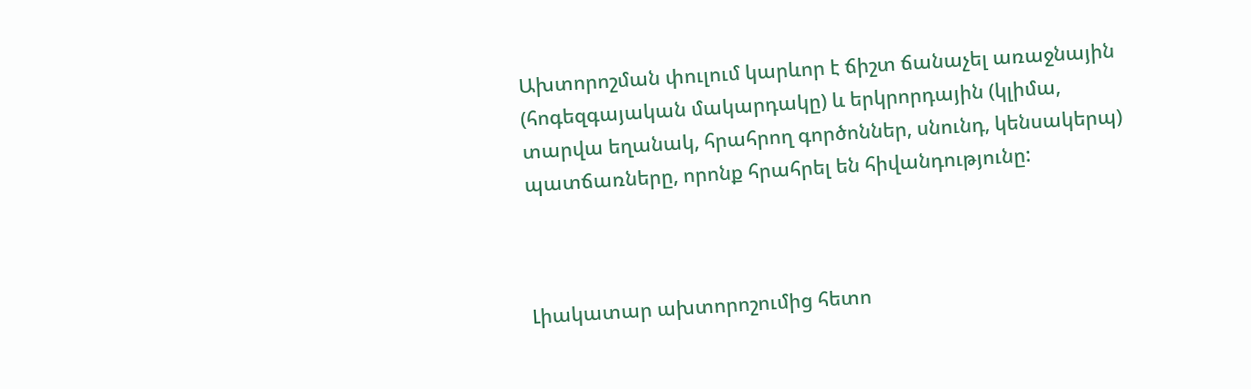Ախտորոշման փուլում կարևոր է ճիշտ ճանաչել առաջնային (հոգեզգայական մակարդակը) և երկրորդային (կլիմա, տարվա եղանակ, հրահրող գործոններ, սնունդ, կենսակերպ) պատճառները, որոնք հրահրել են հիվանդությունը:



Լիակատար ախտորոշումից հետո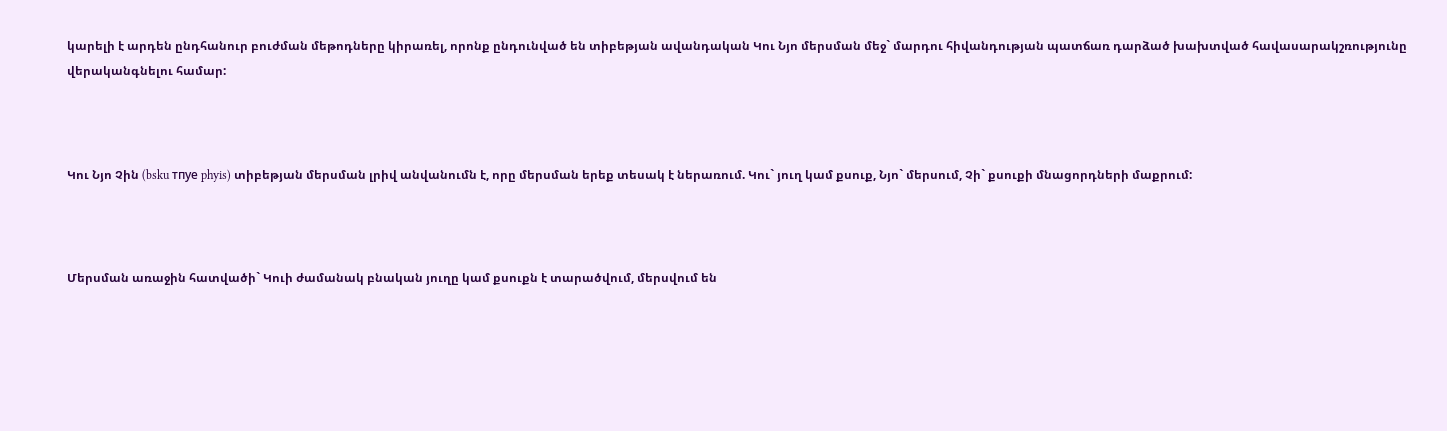կարելի է արդեն ընդհանուր բուժման մեթոդները կիրառել, որոնք ընդունված են տիբեթյան ավանդական Կու Նյո մերսման մեջ` մարդու հիվանդության պատճառ դարձած խախտված հավասարակշռությունը վերականգնելու համար:



Կու Նյո Չին (bsku тпуе phyis) տիբեթյան մերսման լրիվ անվանումն է, որը մերսման երեք տեսակ է ներառում. Կու` յուղ կամ քսուք, Նյո` մերսում, Չի` քսուքի մնացորդների մաքրում:



Մերսման առաջին հատվածի` Կուի ժամանակ բնական յուղը կամ քսուքն է տարածվում, մերսվում են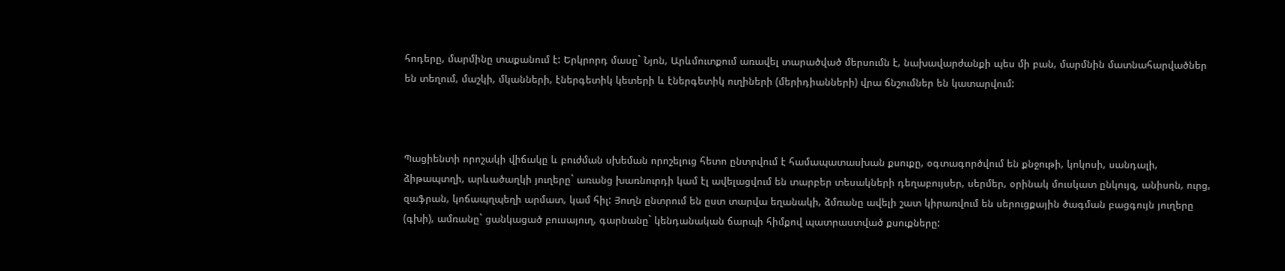հոդերը, մարմինը տաքանում է: Երկրորդ մասը` Նյոն, Արևմուտքում առավել տարածված մերսումն է, նախավարժանքի պես մի բան, մարմնին մատնահարվածներ են տեղում, մաշկի, մկանների, էներգետիկ կետերի և էներգետիկ ուղիների (մերիդիանների) վրա ճնշումներ են կատարվում:



Պացիենտի որոշակի վիճակը և բուժման սխեման որոշելուց հետո ընտրվում է համապատասխան քսուքը, օգտագործվում են քնջութի, կոկոսի, սանդալի, ձիթապտղի, արևածաղկի յուղերը` առանց խառնուրդի կամ էլ ավելացվում են տարբեր տեսակների դեղաբույսեր, սերմեր, օրինակ մուսկատ ընկույզ, անիսոն, ուրց, զաֆրան, կոճապղպեղի արմատ, կամ հիլ: Յուղն ընտրում են ըստ տարվա եղանակի, ձմռանը ավելի շատ կիրառվում են սերուցքային ծագման բացգույն յուղերը (գխի), ամռանը` ցանկացած բուսայուղ, գարնանը` կենդանական ճարպի հիմքով պատրաստված քսուքները: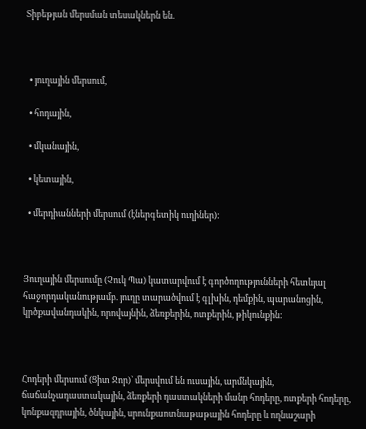Տիբեթյան մերսման տեսակներն են.



  • յուղային մերսում,

  • հոդային,

  • մկանային,

  • կետային,

  • մերդիանների մերսում (էներգետիկ ուղիներ):



Յուղային մերսումը (Չուկ Պա) կատարվում է գործողությունների հետևյալ հաջորդականությամբ. յուղը տարածվում է գլխին, դեմքին, պարանոցին, կրծքավանդակին, որովայնին, ձեռքերին, ոտքերին, թիկունքին:



Հոդերի մերսում (Ցիտ Ջոր)` մերսվում են ուսային, արմնկային, ճաճանչադաստակային, ձեռքերի դաստակների մանր հոդերը, ոտքերի հոդերը, կոնքազդրային, ծնկային, սրունքաոտնաթաթային հոդերը և ողնաշարի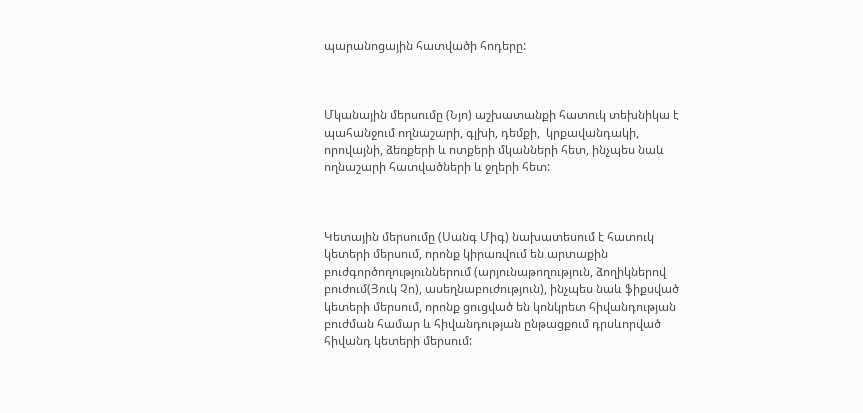պարանոցային հատվածի հոդերը:



Մկանային մերսումը (Նյո) աշխատանքի հատուկ տեխնիկա է պահանջում ողնաշարի, գլխի, դեմքի,  կրքավանդակի, որովայնի, ձեռքերի և ոտքերի մկանների հետ, ինչպես նաև ողնաշարի հատվածների և ջղերի հետ:



Կետային մերսումը (Սանգ Միգ) նախատեսում է հատուկ կետերի մերսում, որոնք կիրառվում են արտաքին բուժգործողություններում (արյունաթողություն, ձողիկներով բուժում(Յուկ Չո), ասեղնաբուժություն), ինչպես նաև ֆիքսված կետերի մերսում, որոնք ցուցված են կոնկրետ հիվանդության բուժման համար և հիվանդության ընթացքում դրսևորված հիվանդ կետերի մերսում: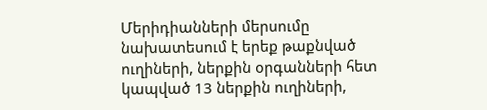Մերիդիանների մերսումը նախատեսում է երեք թաքնված ուղիների, ներքին օրգանների հետ կապված 13 ներքին ուղիների,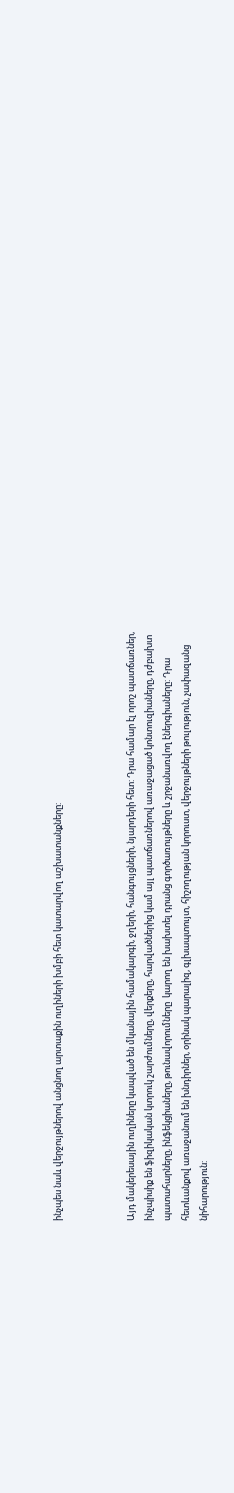ինչպես նաև վերջույթներով անցնող արտաքին ուղիների խմբի հետ կատարվող աշխատանքները:



Այդ մակերեսային ուղիները կապված են մկանային համակարգի, ջղերի, հանգույցների, նյարդերի հետ: Դրա համար էլ որոշ պատճառներ, ինչպիսիք են ֆիզիկական կտրուկ շարժումները, վերքերը, հարվածներից կամ այլ պատճառներով առաջացած կոնտուզիաները, դժբախտ պատահարները, ինֆեկցիաները, թունավորումները  կարող են խախտել դրանց գործառույթները և շրջանառվող էներգիաները: Դրա հետևանքով առաջանում են խնդիրներ, օրինակ պարալիզ, գլխապտույտ, հիշողության կորուստ, վերջույթների թուլություն, չափազանց նիհարություն: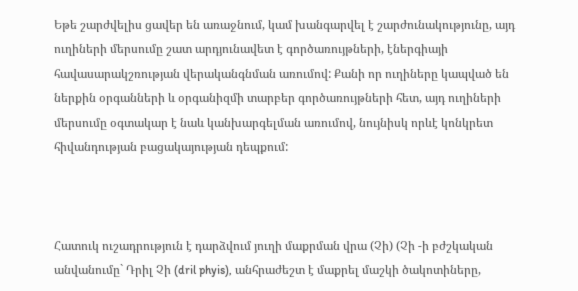Եթե շարժվելիս ցավեր են առաջնում, կամ խանգարվել է շարժունակությունը, այդ ուղիների մերսումը շատ արդյունավետ է գործառույթների, էներգիայի հավասարակշռության վերականգնման առումով: Քանի որ ուղիները կապված են ներքին օրգանների և օրգանիզմի տարբեր գործառույթների հետ, այդ ուղիների մերսումը օգտակար է նաև կանխարգելման առումով, նույնիսկ որևէ կոնկրետ հիվանդության բացակայության դեպքում:



Հատուկ ուշադրություն է դարձվում յուղի մաքրման վրա (Չի) (Չի -ի բժշկական անվանումը` Դրիլ Չի (dril phyis), անհրաժեշտ է մաքրել մաշկի ծակոտիները,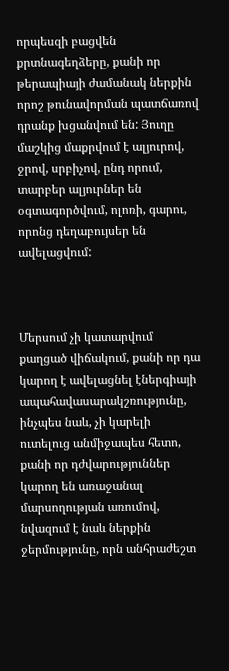որպեսզի բացվեն քրտնագեղձերը, քանի որ թերապիայի ժամանակ ներքին որոշ թունավորման պատճառով դրանք խցանվում են: Յուղը մաշկից մաքրվում է ալյուրով, ջրով, սրբիչով, ընդ որում, տարբեր ալյուրներ են օգտագործվում, ոլոռի, գարու, որոնց դեղաբույսեր են ավելացվում:



Մերսում չի կատարվում քաղցած վիճակում, քանի որ դա կարող է ավելացնել էներգիայի ապահավասարակշռությունը, ինչպես նաև, չի կարելի ուտելուց անմիջապես հետո, քանի որ դժվարություններ կարող են առաջանալ  մարսողության առումով, նվազում է նաև ներքին ջերմությունը, որն անհրաժեշտ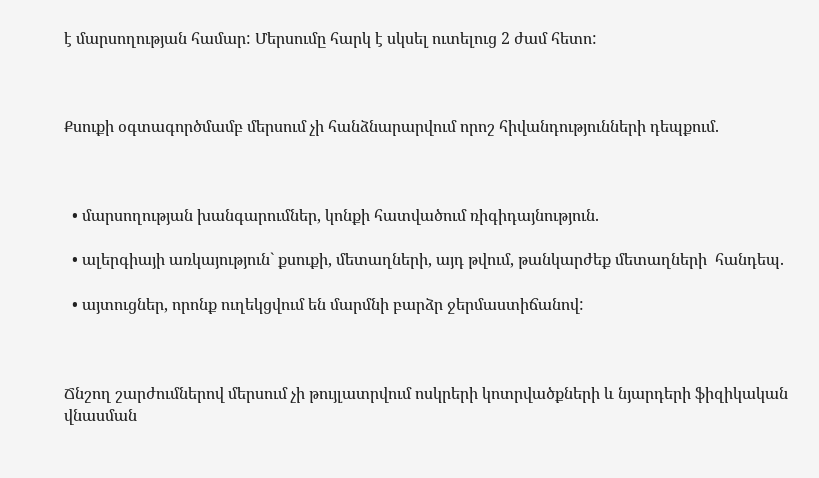է մարսողության համար: Մերսումը հարկ է սկսել ուտելուց 2 ժամ հետո:



Քսուքի օգտագործմամբ մերսում չի հանձնարարվում որոշ հիվանդությունների դեպքում.



  • մարսողության խանգարումներ, կոնքի հատվածում ռիգիդայնություն.

  • ալերգիայի առկայություն` քսուքի, մետաղների, այդ թվում, թանկարժեք մետաղների  հանդեպ.

  • այտուցներ, որոնք ուղեկցվում են մարմնի բարձր ջերմաստիճանով:



Ճնշող շարժումներով մերսում չի թույլատրվում ոսկրերի կոտրվածքների և նյարդերի ֆիզիկական վնասման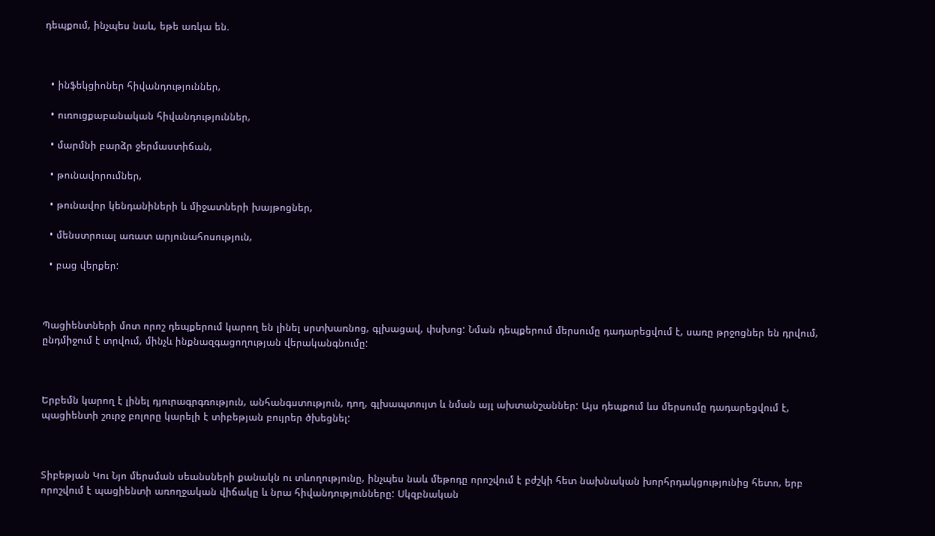դեպքում, ինչպես նաև, եթե առկա են.



  • ինֆեկցիոներ հիվանդություններ,

  • ուռուցքաբանական հիվանդություններ,

  • մարմնի բարձր ջերմաստիճան,

  • թունավորումներ,

  • թունավոր կենդանիների և միջատների խայթոցներ,

  • մենստրուալ առատ արյունահոսություն,

  • բաց վերքեր:



Պացիենտների մոտ որոշ դեպքերում կարող են լինել սրտխառնոց, գլխացավ, փսխոց: Նման դեպքերում մերսումը դադարեցվում է, սառը թրջոցներ են դրվում, ընդմիջում է տրվում, մինչև ինքնազգացողության վերականգնումը:



Երբեմն կարող է լինել դյուրագրգռություն, անհանգստություն, դող, գլխապտույտ և նման այլ ախտանշաններ: Այս դեպքում ևս մերսումը դադարեցվում է, պացիենտի շուրջ բոլորը կարելի է տիբեթյան բույրեր ծխեցնել:



Տիբեթյան Կու Նյո մերսման սեանսների քանակն ու տևողությունը, ինչպես նաև մեթոդը որոշվում է բժշկի հետ նախնական խորհրդակցությունից հետո, երբ որոշվում է պացիենտի առողջական վիճակը և նրա հիվանդությունները: Սկզբնական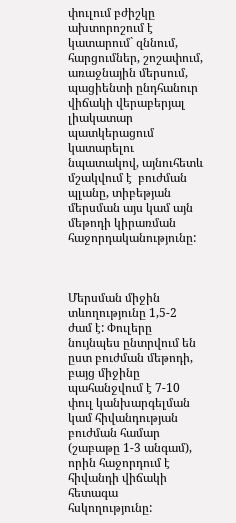փուլում բժիշկը ախտորոշում է կատարում` զննում, հարցումներ, շոշափում, առաջնային մերսում, պացիենտի ընդհանուր վիճակի վերաբերյալ լիակատար պատկերացում կատարելու նպատակով, այնուհետև մշակվում է  բուժման պլանը, տիբեթյան մերսման այս կամ այն մեթոդի կիրառման հաջորդականությունը:



Մերսման միջին տևողությունը 1,5-2 ժամ է: Փուլերը նույնպես ընտրվում են ըստ բուժման մեթոդի, բայց միջինը պահանջվում է 7-10 փուլ կանխարգելման կամ հիվանդության բուժման համար (շաբաթը 1-3 անգամ), որին հաջորդում է հիվանդի վիճակի հետագա հսկողությունը: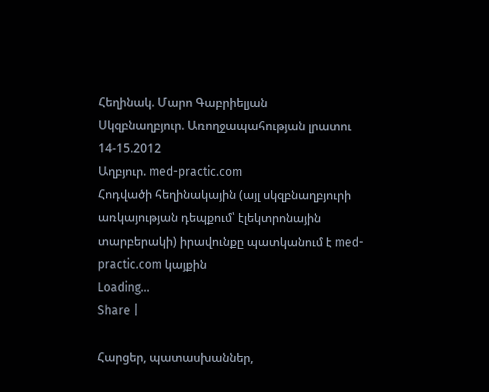Հեղինակ. Մարո Գաբրիելյան
Սկզբնաղբյուր. Առողջապահության լրատու 14-15.2012
Աղբյուր. med-practic.com
Հոդվածի հեղինակային (այլ սկզբնաղբյուրի առկայության դեպքում՝ էլեկտրոնային տարբերակի) իրավունքը պատկանում է med-practic.com կայքին
Loading...
Share |

Հարցեր, պատասխաններ,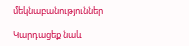մեկնաբանություններ

Կարդացեք նաև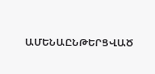ԱՄԵՆԱԸՆԹԵՐՑՎԱԾ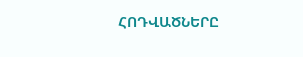ՀՈԴՎԱԾՆԵՐԸ